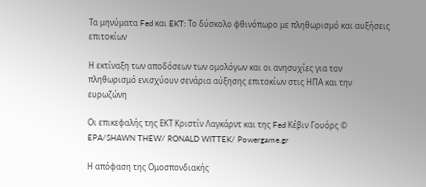Τα μηνύματα Fed και EKT: Το δύσκολο φθινόπωρο με πληθωρισμό και αυξήσεις επιτοκίων

Η εκτίναξη των αποδόσεων των ομολόγων και οι ανησυχίες για τον πληθωρισμό ενισχύουν σενάρια αύξησης επιτοκίων στις ΗΠΑ και την ευρωζώνη

Οι επικεφαλής της ΕΚΤ Κριστίν Λαγκάρντ και της Fed Κέβιν Γουόρς © EPA/SHAWN THEW/ RONALD WITTEK/ Powergame.gr

Η απόφαση της Ομοσπονδιακής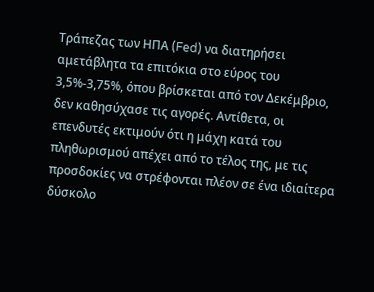Τράπεζας των ΗΠΑ (Fed) να διατηρήσει αμετάβλητα τα επιτόκια στο εύρος του 3,5%-3,75%, όπου βρίσκεται από τον Δεκέμβριο, δεν καθησύχασε τις αγορές. Αντίθετα, οι επενδυτές εκτιμούν ότι η μάχη κατά του πληθωρισμού απέχει από το τέλος της, με τις προσδοκίες να στρέφονται πλέον σε ένα ιδιαίτερα δύσκολο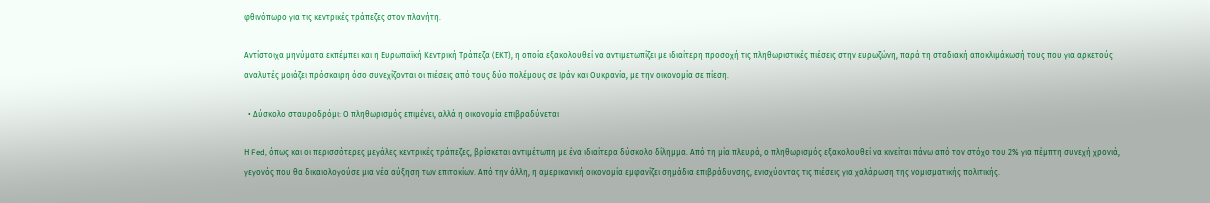φθινόπωρο για τις κεντρικές τράπεζες στον πλανήτη.

Αντίστοιχα μηνύματα εκπέμπει και η Ευρωπαϊκή Κεντρική Τράπεζα (ΕΚΤ), η οποία εξακολουθεί να αντιμετωπίζει με ιδιαίτερη προσοχή τις πληθωριστικές πιέσεις στην ευρωζώνη, παρά τη σταδιακή αποκλιμάκωσή τους που για αρκετούς αναλυτές μοιάζει πρόσκαιρη όσο συνεχίζονται οι πιέσεις από τους δύο πολέμους σε Ιράν και Ουκρανία, με την οικονομία σε πίεση.

  • Δύσκολο σταυροδρόμι: Ο πληθωρισμός επιμένει, αλλά η οικονομία επιβραδύνεται

Η Fed, όπως και οι περισσότερες μεγάλες κεντρικές τράπεζες, βρίσκεται αντιμέτωπη με ένα ιδιαίτερα δύσκολο δίλημμα. Από τη μία πλευρά, ο πληθωρισμός εξακολουθεί να κινείται πάνω από τον στόχο του 2% για πέμπτη συνεχή χρονιά, γεγονός που θα δικαιολογούσε μια νέα αύξηση των επιτοκίων. Από την άλλη, η αμερικανική οικονομία εμφανίζει σημάδια επιβράδυνσης, ενισχύοντας τις πιέσεις για χαλάρωση της νομισματικής πολιτικής.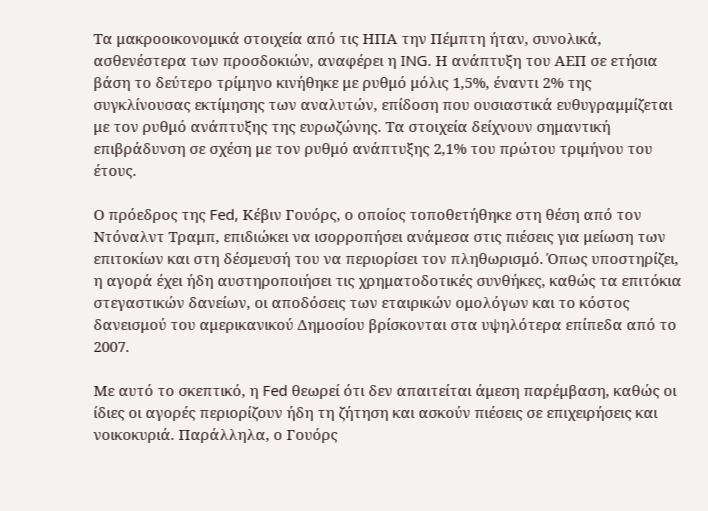Τα μακροοικονομικά στοιχεία από τις ΗΠΑ την Πέμπτη ήταν, συνολικά, ασθενέστερα των προσδοκιών, αναφέρει η ING. Η ανάπτυξη του ΑΕΠ σε ετήσια βάση το δεύτερο τρίμηνο κινήθηκε με ρυθμό μόλις 1,5%, έναντι 2% της συγκλίνουσας εκτίμησης των αναλυτών, επίδοση που ουσιαστικά ευθυγραμμίζεται με τον ρυθμό ανάπτυξης της ευρωζώνης. Τα στοιχεία δείχνουν σημαντική επιβράδυνση σε σχέση με τον ρυθμό ανάπτυξης 2,1% του πρώτου τριμήνου του έτους.

Ο πρόεδρος της Fed, Κέβιν Γουόρς, ο οποίος τοποθετήθηκε στη θέση από τον Ντόναλντ Τραμπ, επιδιώκει να ισορροπήσει ανάμεσα στις πιέσεις για μείωση των επιτοκίων και στη δέσμευσή του να περιορίσει τον πληθωρισμό. Όπως υποστηρίζει, η αγορά έχει ήδη αυστηροποιήσει τις χρηματοδοτικές συνθήκες, καθώς τα επιτόκια στεγαστικών δανείων, οι αποδόσεις των εταιρικών ομολόγων και το κόστος δανεισμού του αμερικανικού Δημοσίου βρίσκονται στα υψηλότερα επίπεδα από το 2007.

Με αυτό το σκεπτικό, η Fed θεωρεί ότι δεν απαιτείται άμεση παρέμβαση, καθώς οι ίδιες οι αγορές περιορίζουν ήδη τη ζήτηση και ασκούν πιέσεις σε επιχειρήσεις και νοικοκυριά. Παράλληλα, ο Γουόρς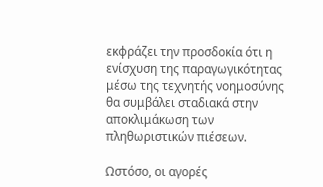εκφράζει την προσδοκία ότι η ενίσχυση της παραγωγικότητας μέσω της τεχνητής νοημοσύνης θα συμβάλει σταδιακά στην αποκλιμάκωση των πληθωριστικών πιέσεων.

Ωστόσο, οι αγορές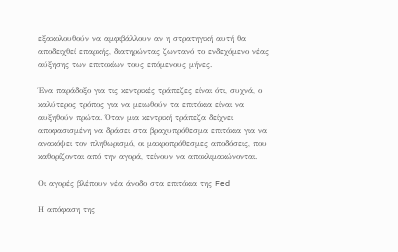εξακολουθούν να αμφιβάλλουν αν η στρατηγική αυτή θα αποδειχθεί επαρκής, διατηρώντας ζωντανό το ενδεχόμενο νέας αύξησης των επιτοκίων τους επόμενους μήνες.

Ένα παράδοξο για τις κεντρικές τράπεζες είναι ότι, συχνά, ο καλύτερος τρόπος για να μειωθούν τα επιτόκια είναι να αυξηθούν πρώτα. Όταν μια κεντρική τράπεζα δείχνει αποφασισμένη να δράσει στα βραχυπρόθεσμα επιτόκια για να ανακόψει τον πληθωρισμό, οι μακροπρόθεσμες αποδόσεις, που καθορίζονται από την αγορά, τείνουν να αποκλιμακώνονται.

Οι αγορές βλέπουν νέα άνοδο στα επιτόκια της Fed

Η απόφαση της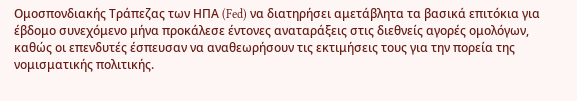Ομοσπονδιακής Τράπεζας των ΗΠΑ (Fed) να διατηρήσει αμετάβλητα τα βασικά επιτόκια για έβδομο συνεχόμενο μήνα προκάλεσε έντονες αναταράξεις στις διεθνείς αγορές ομολόγων, καθώς οι επενδυτές έσπευσαν να αναθεωρήσουν τις εκτιμήσεις τους για την πορεία της νομισματικής πολιτικής.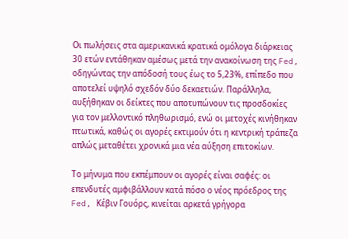Οι πωλήσεις στα αμερικανικά κρατικά ομόλογα διάρκειας 30 ετών εντάθηκαν αμέσως μετά την ανακοίνωση της Fed, οδηγώντας την απόδοσή τους έως το 5,23%, επίπεδο που αποτελεί υψηλό σχεδόν δύο δεκαετιών. Παράλληλα, αυξήθηκαν οι δείκτες που αποτυπώνουν τις προσδοκίες για τον μελλοντικό πληθωρισμό, ενώ οι μετοχές κινήθηκαν πτωτικά, καθώς οι αγορές εκτιμούν ότι η κεντρική τράπεζα απλώς μεταθέτει χρονικά μια νέα αύξηση επιτοκίων.

Το μήνυμα που εκπέμπουν οι αγορές είναι σαφές: οι επενδυτές αμφιβάλλουν κατά πόσο ο νέος πρόεδρος της Fed, Κέβιν Γουόρς, κινείται αρκετά γρήγορα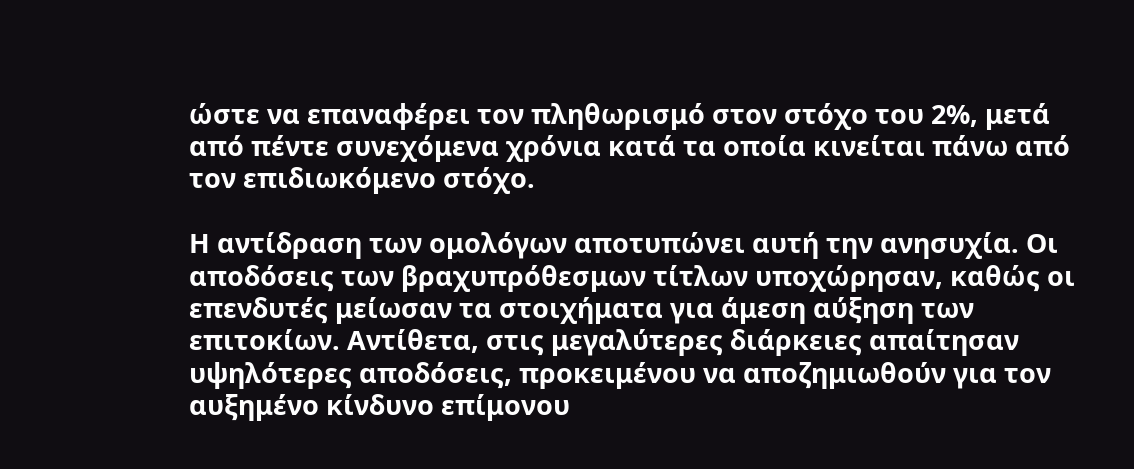ώστε να επαναφέρει τον πληθωρισμό στον στόχο του 2%, μετά από πέντε συνεχόμενα χρόνια κατά τα οποία κινείται πάνω από τον επιδιωκόμενο στόχο.

Η αντίδραση των ομολόγων αποτυπώνει αυτή την ανησυχία. Οι αποδόσεις των βραχυπρόθεσμων τίτλων υποχώρησαν, καθώς οι επενδυτές μείωσαν τα στοιχήματα για άμεση αύξηση των επιτοκίων. Αντίθετα, στις μεγαλύτερες διάρκειες απαίτησαν υψηλότερες αποδόσεις, προκειμένου να αποζημιωθούν για τον αυξημένο κίνδυνο επίμονου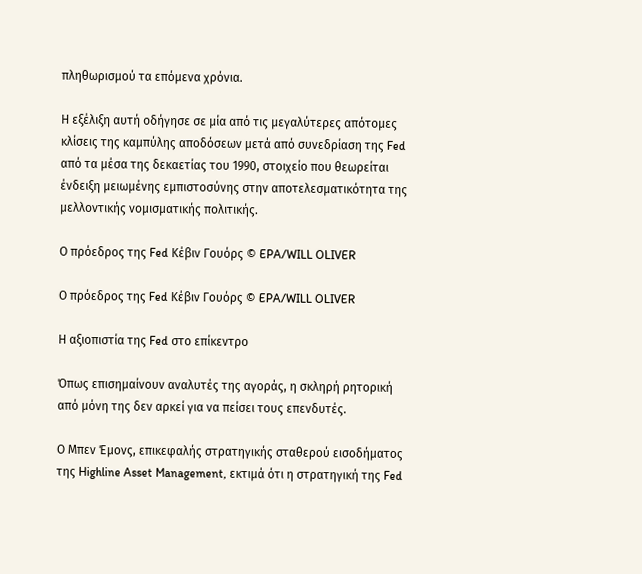πληθωρισμού τα επόμενα χρόνια.

Η εξέλιξη αυτή οδήγησε σε μία από τις μεγαλύτερες απότομες κλίσεις της καμπύλης αποδόσεων μετά από συνεδρίαση της Fed από τα μέσα της δεκαετίας του 1990, στοιχείο που θεωρείται ένδειξη μειωμένης εμπιστοσύνης στην αποτελεσματικότητα της μελλοντικής νομισματικής πολιτικής.

Ο πρόεδρος της Fed Κέβιν Γουόρς © EPA/WILL OLIVER

Ο πρόεδρος της Fed Κέβιν Γουόρς © EPA/WILL OLIVER

Η αξιοπιστία της Fed στο επίκεντρο

Όπως επισημαίνουν αναλυτές της αγοράς, η σκληρή ρητορική από μόνη της δεν αρκεί για να πείσει τους επενδυτές.

Ο Μπεν Έμονς, επικεφαλής στρατηγικής σταθερού εισοδήματος της Highline Asset Management, εκτιμά ότι η στρατηγική της Fed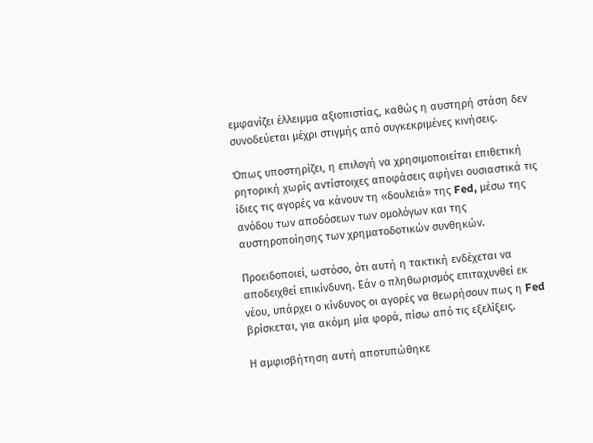εμφανίζει έλλειμμα αξιοπιστίας, καθώς η αυστηρή στάση δεν συνοδεύεται μέχρι στιγμής από συγκεκριμένες κινήσεις.

Όπως υποστηρίζει, η επιλογή να χρησιμοποιείται επιθετική ρητορική χωρίς αντίστοιχες αποφάσεις αφήνει ουσιαστικά τις ίδιες τις αγορές να κάνουν τη «δουλειά» της Fed, μέσω της ανόδου των αποδόσεων των ομολόγων και της αυστηροποίησης των χρηματοδοτικών συνθηκών.

Προειδοποιεί, ωστόσο, ότι αυτή η τακτική ενδέχεται να αποδειχθεί επικίνδυνη. Εάν ο πληθωρισμός επιταχυνθεί εκ νέου, υπάρχει ο κίνδυνος οι αγορές να θεωρήσουν πως η Fed βρίσκεται, για ακόμη μία φορά, πίσω από τις εξελίξεις.

Η αμφισβήτηση αυτή αποτυπώθηκε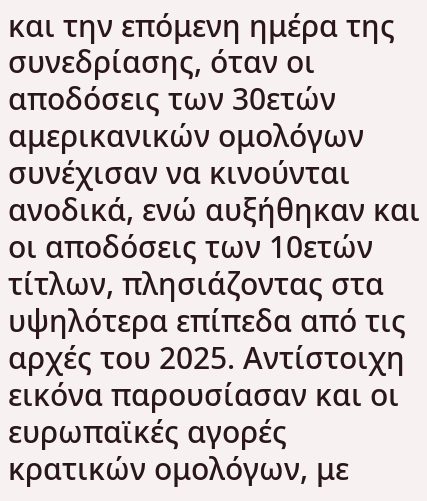και την επόμενη ημέρα της συνεδρίασης, όταν οι αποδόσεις των 30ετών αμερικανικών ομολόγων συνέχισαν να κινούνται ανοδικά, ενώ αυξήθηκαν και οι αποδόσεις των 10ετών τίτλων, πλησιάζοντας στα υψηλότερα επίπεδα από τις αρχές του 2025. Αντίστοιχη εικόνα παρουσίασαν και οι ευρωπαϊκές αγορές κρατικών ομολόγων, με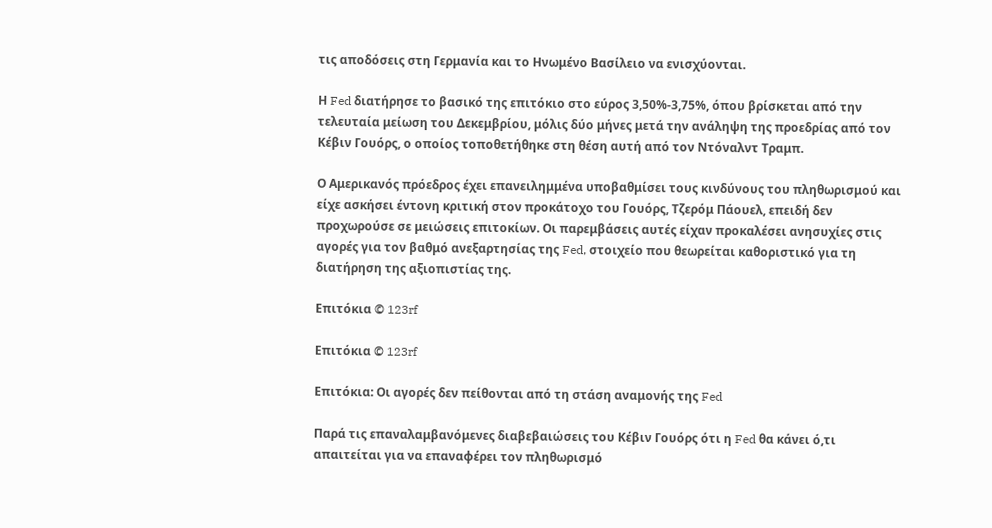τις αποδόσεις στη Γερμανία και το Ηνωμένο Βασίλειο να ενισχύονται.

Η Fed διατήρησε το βασικό της επιτόκιο στο εύρος 3,50%-3,75%, όπου βρίσκεται από την τελευταία μείωση του Δεκεμβρίου, μόλις δύο μήνες μετά την ανάληψη της προεδρίας από τον Κέβιν Γουόρς, ο οποίος τοποθετήθηκε στη θέση αυτή από τον Ντόναλντ Τραμπ.

Ο Αμερικανός πρόεδρος έχει επανειλημμένα υποβαθμίσει τους κινδύνους του πληθωρισμού και είχε ασκήσει έντονη κριτική στον προκάτοχο του Γουόρς, Τζερόμ Πάουελ, επειδή δεν προχωρούσε σε μειώσεις επιτοκίων. Οι παρεμβάσεις αυτές είχαν προκαλέσει ανησυχίες στις αγορές για τον βαθμό ανεξαρτησίας της Fed, στοιχείο που θεωρείται καθοριστικό για τη διατήρηση της αξιοπιστίας της.

Επιτόκια © 123rf

Επιτόκια © 123rf

Επιτόκια: Οι αγορές δεν πείθονται από τη στάση αναμονής της Fed

Παρά τις επαναλαμβανόμενες διαβεβαιώσεις του Κέβιν Γουόρς ότι η Fed θα κάνει ό,τι απαιτείται για να επαναφέρει τον πληθωρισμό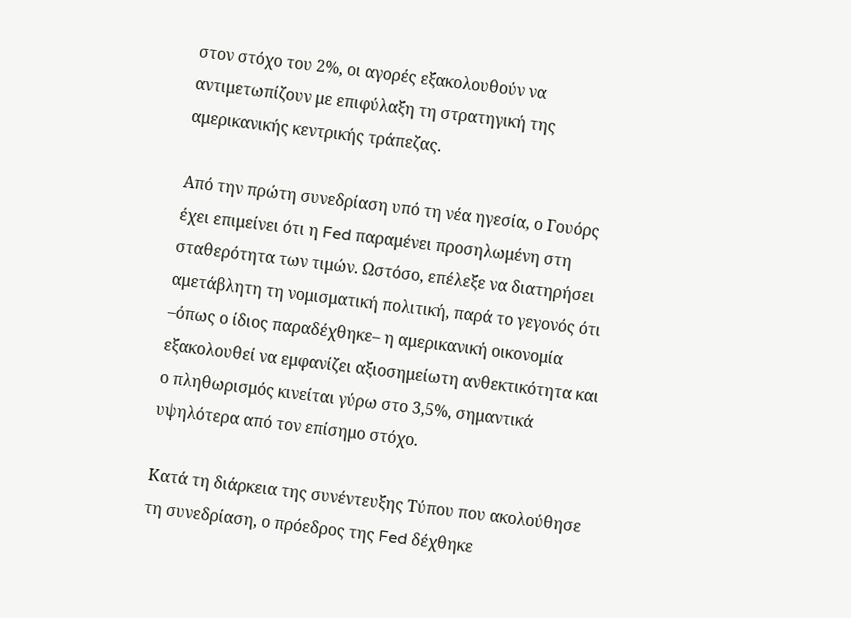στον στόχο του 2%, οι αγορές εξακολουθούν να αντιμετωπίζουν με επιφύλαξη τη στρατηγική της αμερικανικής κεντρικής τράπεζας.

Από την πρώτη συνεδρίαση υπό τη νέα ηγεσία, ο Γουόρς έχει επιμείνει ότι η Fed παραμένει προσηλωμένη στη σταθερότητα των τιμών. Ωστόσο, επέλεξε να διατηρήσει αμετάβλητη τη νομισματική πολιτική, παρά το γεγονός ότι –όπως ο ίδιος παραδέχθηκε– η αμερικανική οικονομία εξακολουθεί να εμφανίζει αξιοσημείωτη ανθεκτικότητα και ο πληθωρισμός κινείται γύρω στο 3,5%, σημαντικά υψηλότερα από τον επίσημο στόχο.

Κατά τη διάρκεια της συνέντευξης Τύπου που ακολούθησε τη συνεδρίαση, ο πρόεδρος της Fed δέχθηκε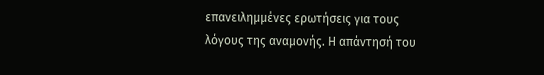επανειλημμένες ερωτήσεις για τους λόγους της αναμονής. Η απάντησή του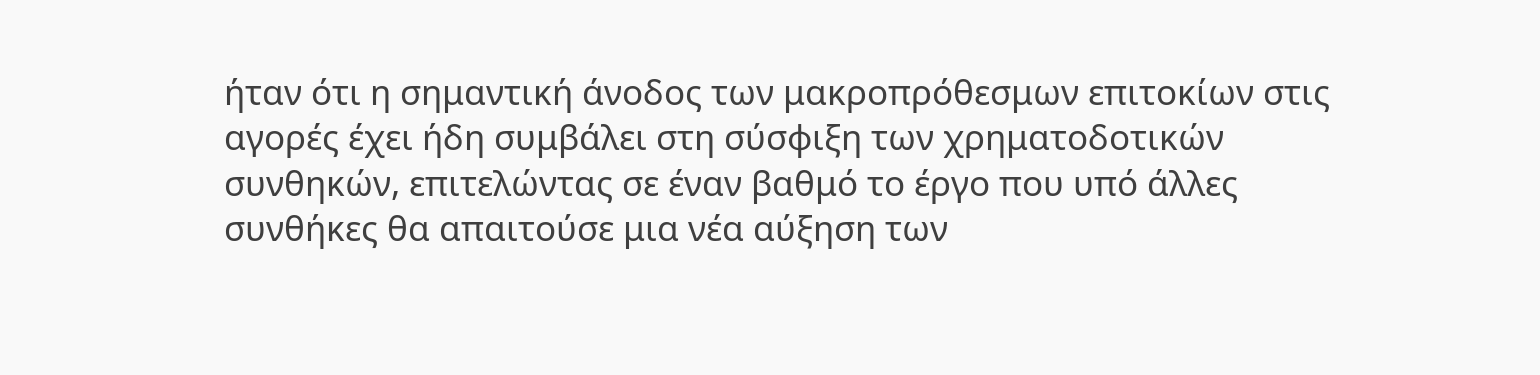ήταν ότι η σημαντική άνοδος των μακροπρόθεσμων επιτοκίων στις αγορές έχει ήδη συμβάλει στη σύσφιξη των χρηματοδοτικών συνθηκών, επιτελώντας σε έναν βαθμό το έργο που υπό άλλες συνθήκες θα απαιτούσε μια νέα αύξηση των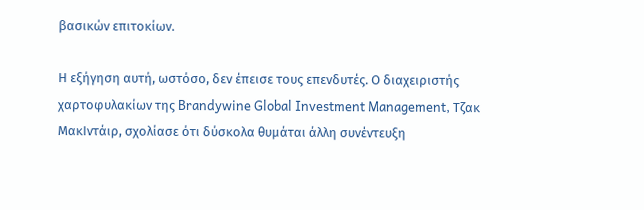βασικών επιτοκίων.

Η εξήγηση αυτή, ωστόσο, δεν έπεισε τους επενδυτές. Ο διαχειριστής χαρτοφυλακίων της Brandywine Global Investment Management, Τζακ ΜακΙντάιρ, σχολίασε ότι δύσκολα θυμάται άλλη συνέντευξη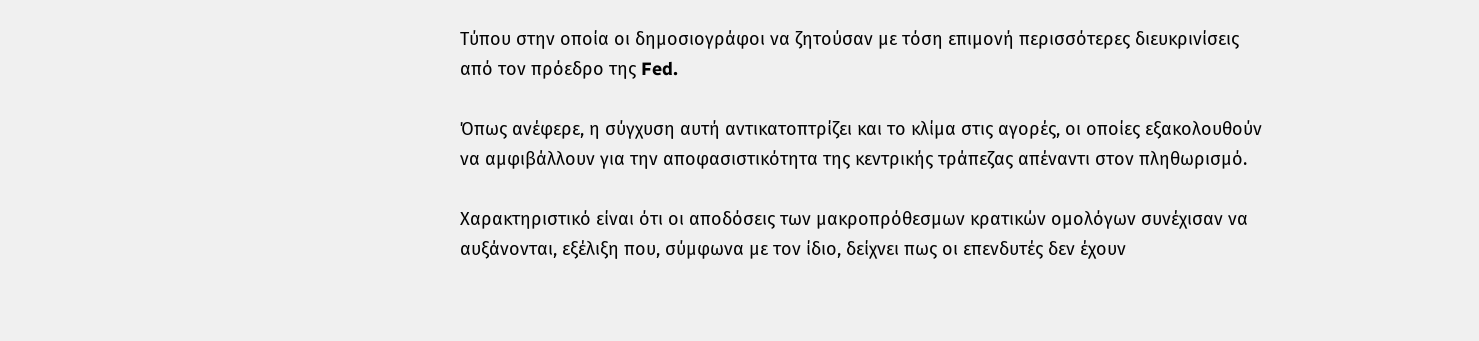Τύπου στην οποία οι δημοσιογράφοι να ζητούσαν με τόση επιμονή περισσότερες διευκρινίσεις από τον πρόεδρο της Fed.

Όπως ανέφερε, η σύγχυση αυτή αντικατοπτρίζει και το κλίμα στις αγορές, οι οποίες εξακολουθούν να αμφιβάλλουν για την αποφασιστικότητα της κεντρικής τράπεζας απέναντι στον πληθωρισμό.

Χαρακτηριστικό είναι ότι οι αποδόσεις των μακροπρόθεσμων κρατικών ομολόγων συνέχισαν να αυξάνονται, εξέλιξη που, σύμφωνα με τον ίδιο, δείχνει πως οι επενδυτές δεν έχουν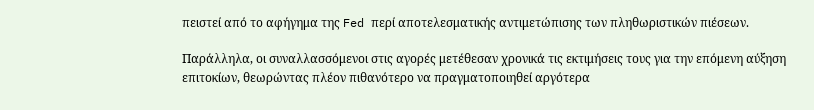πειστεί από το αφήγημα της Fed περί αποτελεσματικής αντιμετώπισης των πληθωριστικών πιέσεων.

Παράλληλα, οι συναλλασσόμενοι στις αγορές μετέθεσαν χρονικά τις εκτιμήσεις τους για την επόμενη αύξηση επιτοκίων, θεωρώντας πλέον πιθανότερο να πραγματοποιηθεί αργότερα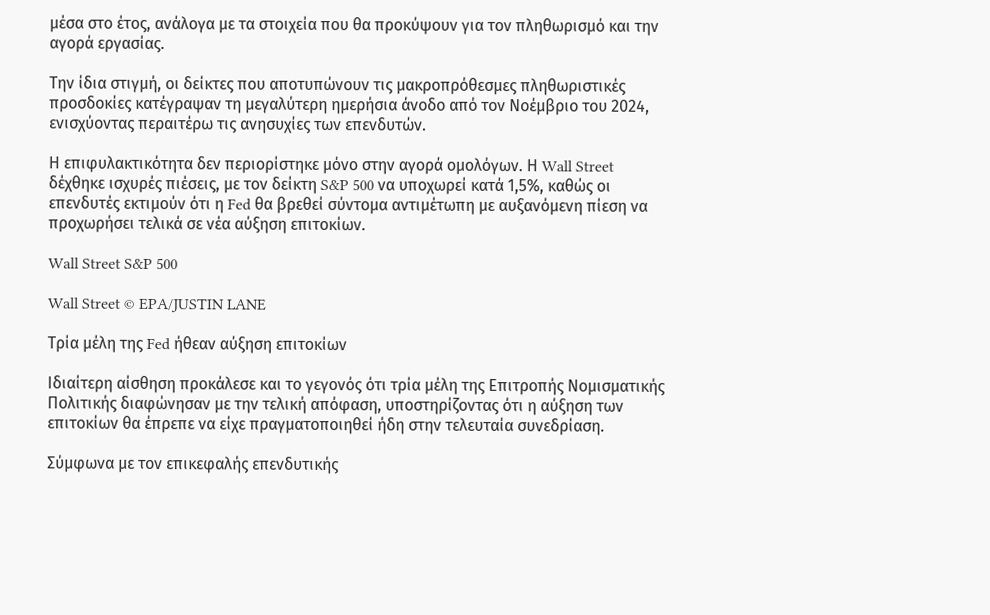μέσα στο έτος, ανάλογα με τα στοιχεία που θα προκύψουν για τον πληθωρισμό και την αγορά εργασίας.

Την ίδια στιγμή, οι δείκτες που αποτυπώνουν τις μακροπρόθεσμες πληθωριστικές προσδοκίες κατέγραψαν τη μεγαλύτερη ημερήσια άνοδο από τον Νοέμβριο του 2024, ενισχύοντας περαιτέρω τις ανησυχίες των επενδυτών.

Η επιφυλακτικότητα δεν περιορίστηκε μόνο στην αγορά ομολόγων. Η Wall Street δέχθηκε ισχυρές πιέσεις, με τον δείκτη S&P 500 να υποχωρεί κατά 1,5%, καθώς οι επενδυτές εκτιμούν ότι η Fed θα βρεθεί σύντομα αντιμέτωπη με αυξανόμενη πίεση να προχωρήσει τελικά σε νέα αύξηση επιτοκίων.

Wall Street S&P 500

Wall Street © EPA/JUSTIN LANE

Τρία μέλη της Fed ήθεαν αύξηση επιτοκίων

Ιδιαίτερη αίσθηση προκάλεσε και το γεγονός ότι τρία μέλη της Επιτροπής Νομισματικής Πολιτικής διαφώνησαν με την τελική απόφαση, υποστηρίζοντας ότι η αύξηση των επιτοκίων θα έπρεπε να είχε πραγματοποιηθεί ήδη στην τελευταία συνεδρίαση.

Σύμφωνα με τον επικεφαλής επενδυτικής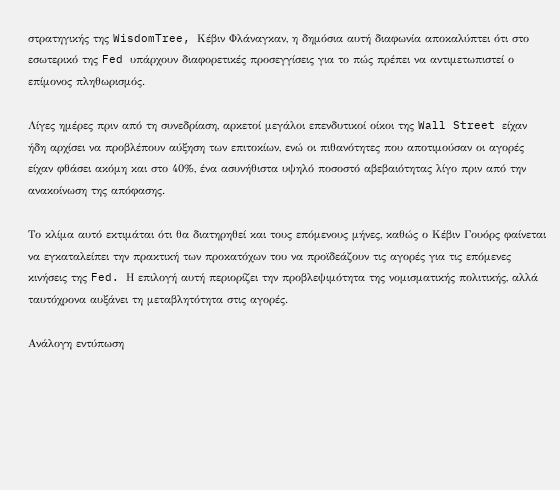στρατηγικής της WisdomTree, Κέβιν Φλάναγκαν, η δημόσια αυτή διαφωνία αποκαλύπτει ότι στο εσωτερικό της Fed υπάρχουν διαφορετικές προσεγγίσεις για το πώς πρέπει να αντιμετωπιστεί ο επίμονος πληθωρισμός.

Λίγες ημέρες πριν από τη συνεδρίαση, αρκετοί μεγάλοι επενδυτικοί οίκοι της Wall Street είχαν ήδη αρχίσει να προβλέπουν αύξηση των επιτοκίων, ενώ οι πιθανότητες που αποτιμούσαν οι αγορές είχαν φθάσει ακόμη και στο 40%, ένα ασυνήθιστα υψηλό ποσοστό αβεβαιότητας λίγο πριν από την ανακοίνωση της απόφασης.

Το κλίμα αυτό εκτιμάται ότι θα διατηρηθεί και τους επόμενους μήνες, καθώς ο Κέβιν Γουόρς φαίνεται να εγκαταλείπει την πρακτική των προκατόχων του να προϊδεάζουν τις αγορές για τις επόμενες κινήσεις της Fed. Η επιλογή αυτή περιορίζει την προβλεψιμότητα της νομισματικής πολιτικής, αλλά ταυτόχρονα αυξάνει τη μεταβλητότητα στις αγορές.

Ανάλογη εντύπωση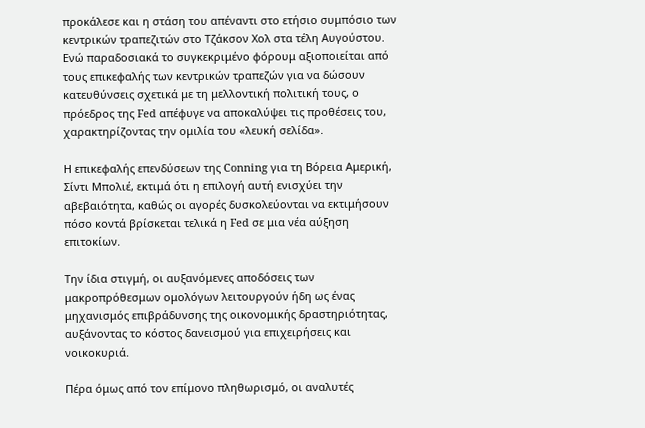προκάλεσε και η στάση του απέναντι στο ετήσιο συμπόσιο των κεντρικών τραπεζιτών στο Τζάκσον Χολ στα τέλη Αυγούστου. Ενώ παραδοσιακά το συγκεκριμένο φόρουμ αξιοποιείται από τους επικεφαλής των κεντρικών τραπεζών για να δώσουν κατευθύνσεις σχετικά με τη μελλοντική πολιτική τους, ο πρόεδρος της Fed απέφυγε να αποκαλύψει τις προθέσεις του, χαρακτηρίζοντας την ομιλία του «λευκή σελίδα».

Η επικεφαλής επενδύσεων της Conning για τη Βόρεια Αμερική, Σίντι Μπολιέ, εκτιμά ότι η επιλογή αυτή ενισχύει την αβεβαιότητα, καθώς οι αγορές δυσκολεύονται να εκτιμήσουν πόσο κοντά βρίσκεται τελικά η Fed σε μια νέα αύξηση επιτοκίων.

Την ίδια στιγμή, οι αυξανόμενες αποδόσεις των μακροπρόθεσμων ομολόγων λειτουργούν ήδη ως ένας μηχανισμός επιβράδυνσης της οικονομικής δραστηριότητας, αυξάνοντας το κόστος δανεισμού για επιχειρήσεις και νοικοκυριά.

Πέρα όμως από τον επίμονο πληθωρισμό, οι αναλυτές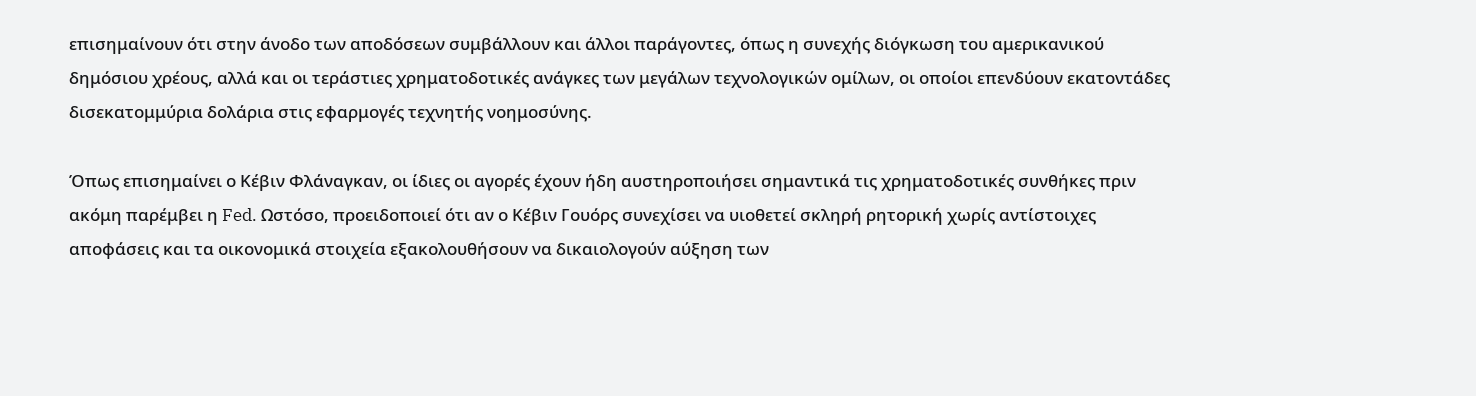επισημαίνουν ότι στην άνοδο των αποδόσεων συμβάλλουν και άλλοι παράγοντες, όπως η συνεχής διόγκωση του αμερικανικού δημόσιου χρέους, αλλά και οι τεράστιες χρηματοδοτικές ανάγκες των μεγάλων τεχνολογικών ομίλων, οι οποίοι επενδύουν εκατοντάδες δισεκατομμύρια δολάρια στις εφαρμογές τεχνητής νοημοσύνης.

Όπως επισημαίνει ο Κέβιν Φλάναγκαν, οι ίδιες οι αγορές έχουν ήδη αυστηροποιήσει σημαντικά τις χρηματοδοτικές συνθήκες πριν ακόμη παρέμβει η Fed. Ωστόσο, προειδοποιεί ότι αν ο Κέβιν Γουόρς συνεχίσει να υιοθετεί σκληρή ρητορική χωρίς αντίστοιχες αποφάσεις και τα οικονομικά στοιχεία εξακολουθήσουν να δικαιολογούν αύξηση των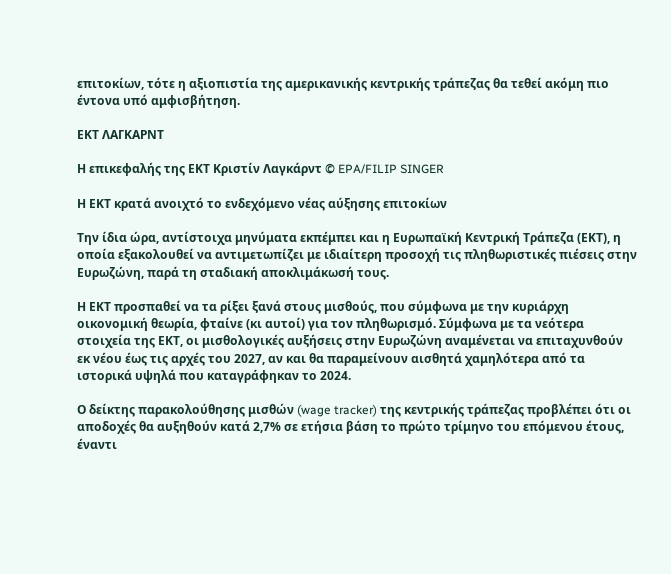επιτοκίων, τότε η αξιοπιστία της αμερικανικής κεντρικής τράπεζας θα τεθεί ακόμη πιο έντονα υπό αμφισβήτηση.

ΕΚΤ ΛΑΓΚΑΡΝΤ

Η επικεφαλής της ΕΚΤ Κριστίν Λαγκάρντ © EPA/FILIP SINGER

Η ΕΚΤ κρατά ανοιχτό το ενδεχόμενο νέας αύξησης επιτοκίων

Την ίδια ώρα, αντίστοιχα μηνύματα εκπέμπει και η Ευρωπαϊκή Κεντρική Τράπεζα (ΕΚΤ), η οποία εξακολουθεί να αντιμετωπίζει με ιδιαίτερη προσοχή τις πληθωριστικές πιέσεις στην Ευρωζώνη, παρά τη σταδιακή αποκλιμάκωσή τους.

Η ΕΚΤ προσπαθεί να τα ρίξει ξανά στους μισθούς, που σύμφωνα με την κυριάρχη οικονομική θεωρία, φταίνε (κι αυτοί) για τον πληθωρισμό. Σύμφωνα με τα νεότερα στοιχεία της ΕΚΤ, οι μισθολογικές αυξήσεις στην Ευρωζώνη αναμένεται να επιταχυνθούν εκ νέου έως τις αρχές του 2027, αν και θα παραμείνουν αισθητά χαμηλότερα από τα ιστορικά υψηλά που καταγράφηκαν το 2024.

Ο δείκτης παρακολούθησης μισθών (wage tracker) της κεντρικής τράπεζας προβλέπει ότι οι αποδοχές θα αυξηθούν κατά 2,7% σε ετήσια βάση το πρώτο τρίμηνο του επόμενου έτους, έναντι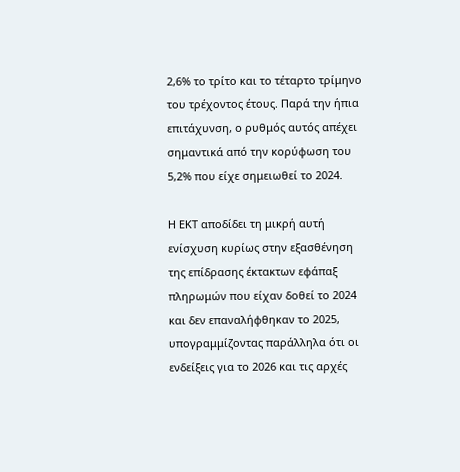2,6% το τρίτο και το τέταρτο τρίμηνο του τρέχοντος έτους. Παρά την ήπια επιτάχυνση, ο ρυθμός αυτός απέχει σημαντικά από την κορύφωση του 5,2% που είχε σημειωθεί το 2024.

Η ΕΚΤ αποδίδει τη μικρή αυτή ενίσχυση κυρίως στην εξασθένηση της επίδρασης έκτακτων εφάπαξ πληρωμών που είχαν δοθεί το 2024 και δεν επαναλήφθηκαν το 2025, υπογραμμίζοντας παράλληλα ότι οι ενδείξεις για το 2026 και τις αρχές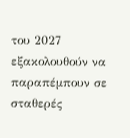του 2027 εξακολουθούν να παραπέμπουν σε σταθερές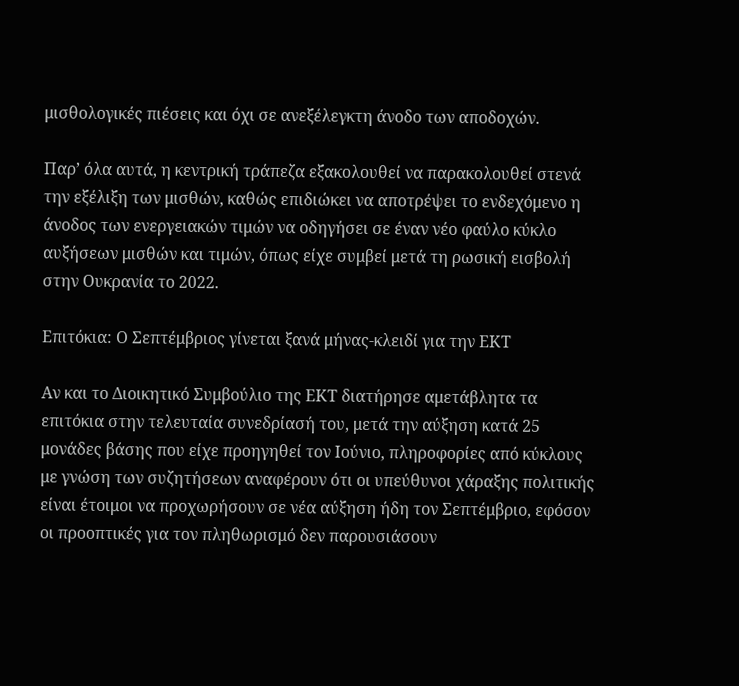μισθολογικές πιέσεις και όχι σε ανεξέλεγκτη άνοδο των αποδοχών.

Παρ’ όλα αυτά, η κεντρική τράπεζα εξακολουθεί να παρακολουθεί στενά την εξέλιξη των μισθών, καθώς επιδιώκει να αποτρέψει το ενδεχόμενο η άνοδος των ενεργειακών τιμών να οδηγήσει σε έναν νέο φαύλο κύκλο αυξήσεων μισθών και τιμών, όπως είχε συμβεί μετά τη ρωσική εισβολή στην Ουκρανία το 2022.

Επιτόκια: Ο Σεπτέμβριος γίνεται ξανά μήνας-κλειδί για την ΕΚΤ

Αν και το Διοικητικό Συμβούλιο της ΕΚΤ διατήρησε αμετάβλητα τα επιτόκια στην τελευταία συνεδρίασή του, μετά την αύξηση κατά 25 μονάδες βάσης που είχε προηγηθεί τον Ιούνιο, πληροφορίες από κύκλους με γνώση των συζητήσεων αναφέρουν ότι οι υπεύθυνοι χάραξης πολιτικής είναι έτοιμοι να προχωρήσουν σε νέα αύξηση ήδη τον Σεπτέμβριο, εφόσον οι προοπτικές για τον πληθωρισμό δεν παρουσιάσουν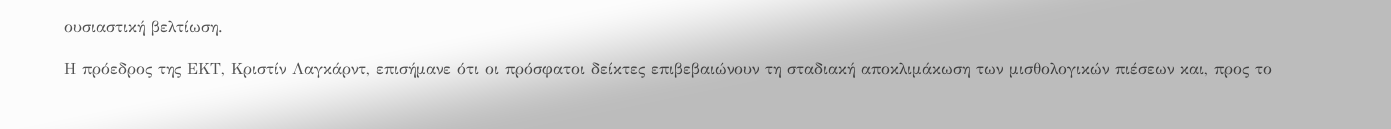ουσιαστική βελτίωση.

Η πρόεδρος της ΕΚΤ, Κριστίν Λαγκάρντ, επισήμανε ότι οι πρόσφατοι δείκτες επιβεβαιώνουν τη σταδιακή αποκλιμάκωση των μισθολογικών πιέσεων και, προς το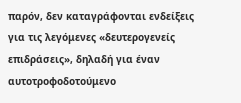παρόν, δεν καταγράφονται ενδείξεις για τις λεγόμενες «δευτερογενείς επιδράσεις», δηλαδή για έναν αυτοτροφοδοτούμενο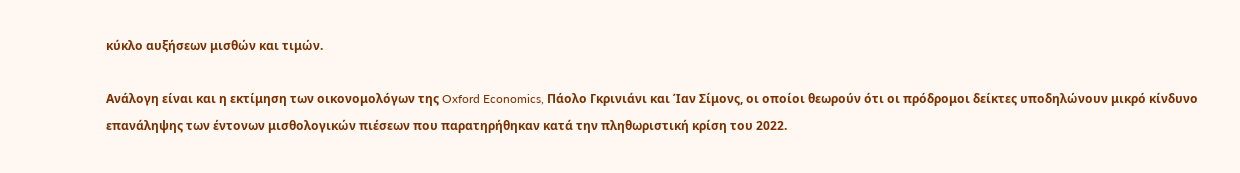κύκλο αυξήσεων μισθών και τιμών.

Ανάλογη είναι και η εκτίμηση των οικονομολόγων της Oxford Economics, Πάολο Γκρινιάνι και Ίαν Σίμονς, οι οποίοι θεωρούν ότι οι πρόδρομοι δείκτες υποδηλώνουν μικρό κίνδυνο επανάληψης των έντονων μισθολογικών πιέσεων που παρατηρήθηκαν κατά την πληθωριστική κρίση του 2022.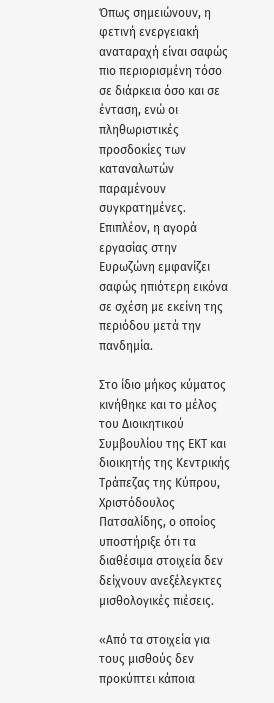Όπως σημειώνουν, η φετινή ενεργειακή αναταραχή είναι σαφώς πιο περιορισμένη τόσο σε διάρκεια όσο και σε ένταση, ενώ οι πληθωριστικές προσδοκίες των καταναλωτών παραμένουν συγκρατημένες. Επιπλέον, η αγορά εργασίας στην Ευρωζώνη εμφανίζει σαφώς ηπιότερη εικόνα σε σχέση με εκείνη της περιόδου μετά την πανδημία.

Στο ίδιο μήκος κύματος κινήθηκε και το μέλος του Διοικητικού Συμβουλίου της ΕΚΤ και διοικητής της Κεντρικής Τράπεζας της Κύπρου, Χριστόδουλος Πατσαλίδης, ο οποίος υποστήριξε ότι τα διαθέσιμα στοιχεία δεν δείχνουν ανεξέλεγκτες μισθολογικές πιέσεις.

«Από τα στοιχεία για τους μισθούς δεν προκύπτει κάποια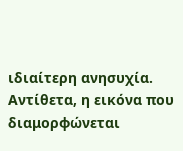ιδιαίτερη ανησυχία. Αντίθετα, η εικόνα που διαμορφώνεται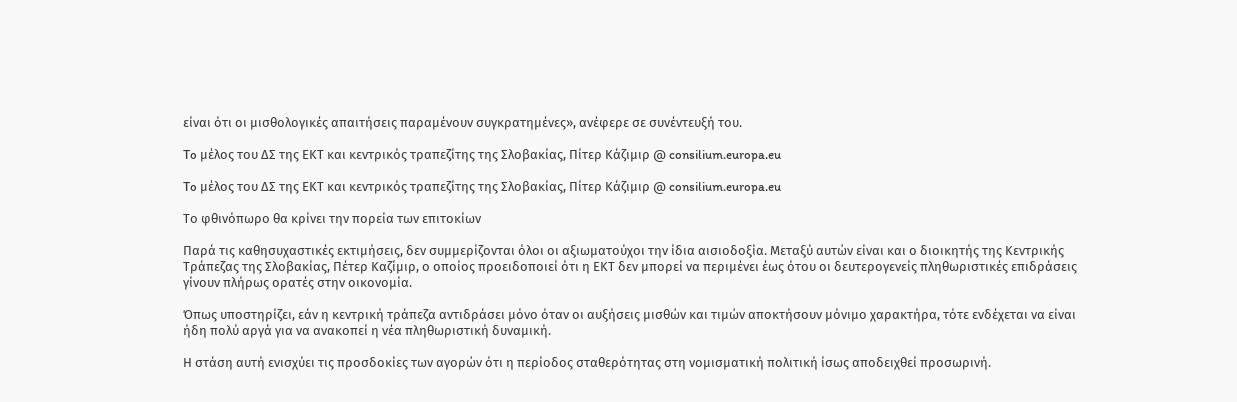είναι ότι οι μισθολογικές απαιτήσεις παραμένουν συγκρατημένες», ανέφερε σε συνέντευξή του.

To μέλος του ΔΣ της ΕΚΤ και κεντρικός τραπεζίτης της Σλοβακίας, Πίτερ Κάζιμιρ @ consilium.europa.eu

To μέλος του ΔΣ της ΕΚΤ και κεντρικός τραπεζίτης της Σλοβακίας, Πίτερ Κάζιμιρ @ consilium.europa.eu

Το φθινόπωρο θα κρίνει την πορεία των επιτοκίων

Παρά τις καθησυχαστικές εκτιμήσεις, δεν συμμερίζονται όλοι οι αξιωματούχοι την ίδια αισιοδοξία. Μεταξύ αυτών είναι και ο διοικητής της Κεντρικής Τράπεζας της Σλοβακίας, Πέτερ Καζίμιρ, ο οποίος προειδοποιεί ότι η ΕΚΤ δεν μπορεί να περιμένει έως ότου οι δευτερογενείς πληθωριστικές επιδράσεις γίνουν πλήρως ορατές στην οικονομία.

Όπως υποστηρίζει, εάν η κεντρική τράπεζα αντιδράσει μόνο όταν οι αυξήσεις μισθών και τιμών αποκτήσουν μόνιμο χαρακτήρα, τότε ενδέχεται να είναι ήδη πολύ αργά για να ανακοπεί η νέα πληθωριστική δυναμική.

Η στάση αυτή ενισχύει τις προσδοκίες των αγορών ότι η περίοδος σταθερότητας στη νομισματική πολιτική ίσως αποδειχθεί προσωρινή.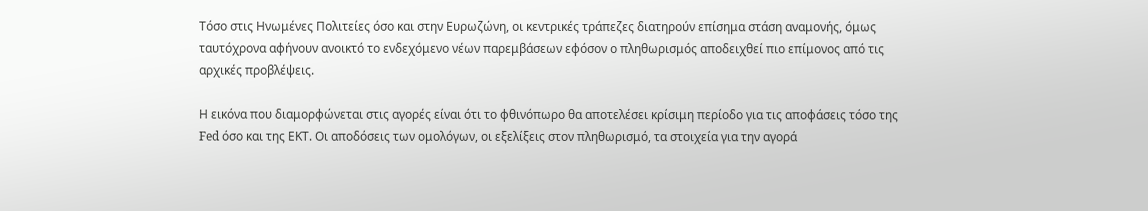Τόσο στις Ηνωμένες Πολιτείες όσο και στην Ευρωζώνη, οι κεντρικές τράπεζες διατηρούν επίσημα στάση αναμονής, όμως ταυτόχρονα αφήνουν ανοικτό το ενδεχόμενο νέων παρεμβάσεων εφόσον ο πληθωρισμός αποδειχθεί πιο επίμονος από τις αρχικές προβλέψεις.

Η εικόνα που διαμορφώνεται στις αγορές είναι ότι το φθινόπωρο θα αποτελέσει κρίσιμη περίοδο για τις αποφάσεις τόσο της Fed όσο και της ΕΚΤ. Οι αποδόσεις των ομολόγων, οι εξελίξεις στον πληθωρισμό, τα στοιχεία για την αγορά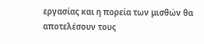εργασίας και η πορεία των μισθών θα αποτελέσουν τους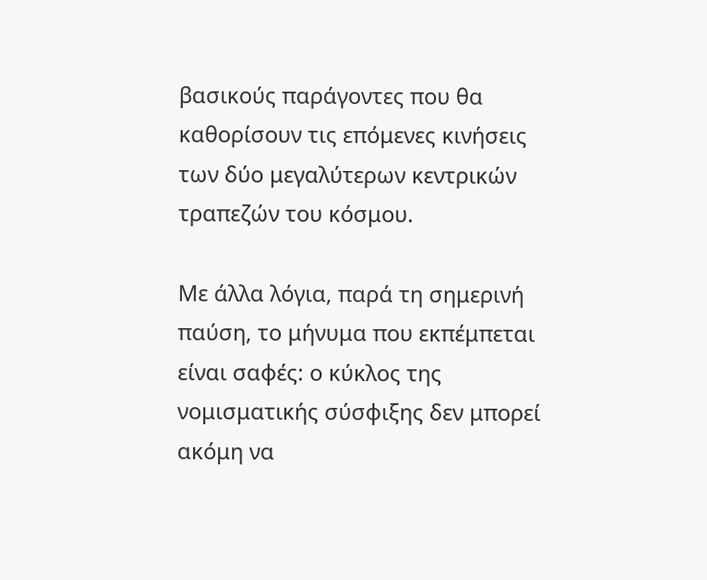βασικούς παράγοντες που θα καθορίσουν τις επόμενες κινήσεις των δύο μεγαλύτερων κεντρικών τραπεζών του κόσμου.

Με άλλα λόγια, παρά τη σημερινή παύση, το μήνυμα που εκπέμπεται είναι σαφές: ο κύκλος της νομισματικής σύσφιξης δεν μπορεί ακόμη να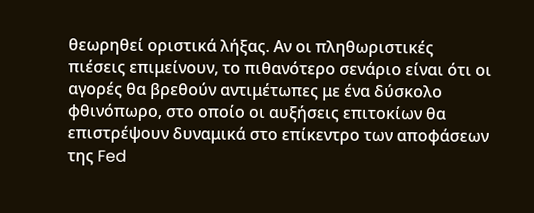θεωρηθεί οριστικά λήξας. Αν οι πληθωριστικές πιέσεις επιμείνουν, το πιθανότερο σενάριο είναι ότι οι αγορές θα βρεθούν αντιμέτωπες με ένα δύσκολο φθινόπωρο, στο οποίο οι αυξήσεις επιτοκίων θα επιστρέψουν δυναμικά στο επίκεντρο των αποφάσεων της Fed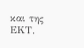και της ΕΚΤ.